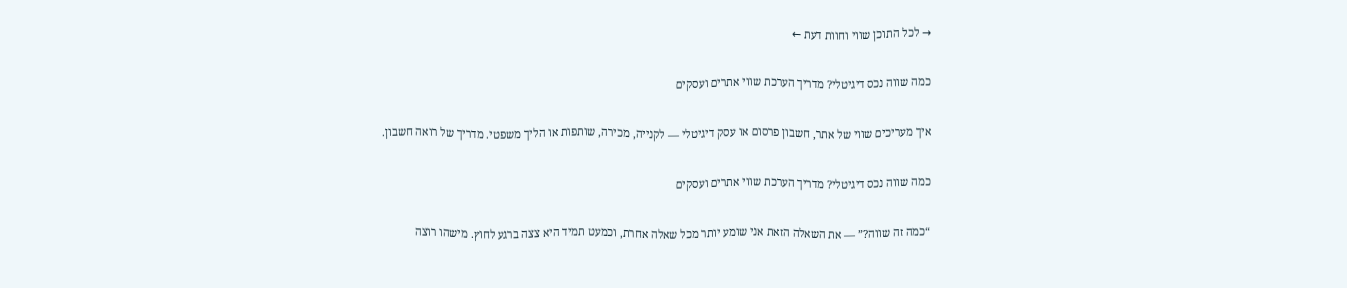→ לכל התוכן שווי וחוות דעת ←

כמה שווה נכס דיגיטלי? מדריך הערכת שווי אתרים ועסקים

איך מעריכים שווי של אתר, חשבון פרסום או עסק דיגיטלי — לקנייה, מכירה, שותפות או הליך משפטי. מדריך של רואה חשבון.

כמה שווה נכס דיגיטלי? מדריך הערכת שווי אתרים ועסקים

“כמה זה שווה?” — את השאלה הזאת אני שומע יותר מכל שאלה אחרת, וכמעט תמיד היא צצה ברגע לחוץ. מישהו רוצה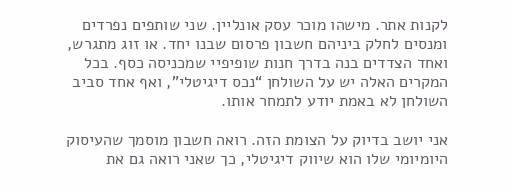לקנות אתר. מישהו מוכר עסק אונליין. שני שותפים נפרדים ומנסים לחלק ביניהם חשבון פרסום שבנו יחד. או זוג מתגרש, ואחד הצדדים בנה בדרך חנות שופיפיי שמכניסה כסף. בכל המקרים האלה יש על השולחן “נכס דיגיטלי”, ואף אחד סביב השולחן לא באמת יודע לתמחר אותו.

אני יושב בדיוק על הצומת הזה. רואה חשבון מוסמך שהעיסוק היומיומי שלו הוא שיווק דיגיטלי, כך שאני רואה גם את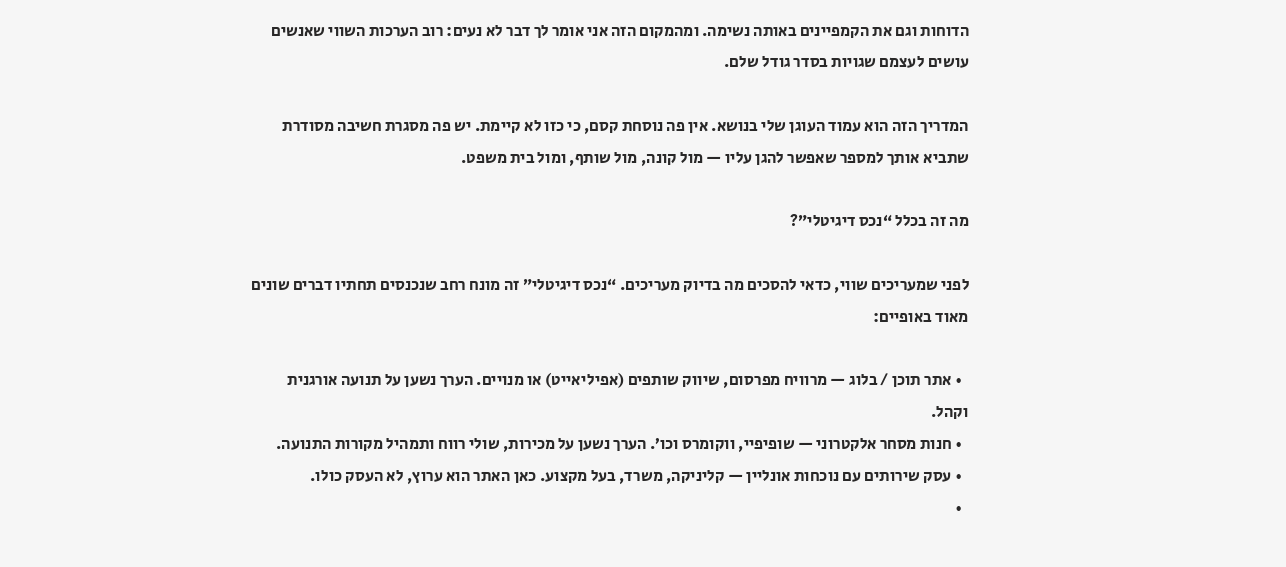הדוחות וגם את הקמפיינים באותה נשימה. ומהמקום הזה אני אומר לך דבר לא נעים: רוב הערכות השווי שאנשים עושים לעצמם שגויות בסדר גודל שלם.

המדריך הזה הוא עמוד העוגן שלי בנושא. אין פה נוסחת קסם, כי כזו לא קיימת. יש פה מסגרת חשיבה מסודרת שתביא אותך למספר שאפשר להגן עליו — מול קונה, מול שותף, ומול בית משפט.

מה זה בכלל “נכס דיגיטלי”?

לפני שמעריכים שווי, כדאי להסכים מה בדיוק מעריכים. “נכס דיגיטלי” זה מונח רחב שנכנסים תחתיו דברים שונים מאוד באופיים:

  • אתר תוכן / בלוג — מרוויח מפרסום, שיווק שותפים (אפיליאייט) או מנויים. הערך נשען על תנועה אורגנית וקהל.
  • חנות מסחר אלקטרוני — שופיפיי, ווקומרס וכו’. הערך נשען על מכירות, שולי רווח ותמהיל מקורות התנועה.
  • עסק שירותים עם נוכחות אונליין — קליניקה, משרד, בעל מקצוע. כאן האתר הוא ערוץ, לא העסק כולו.
  •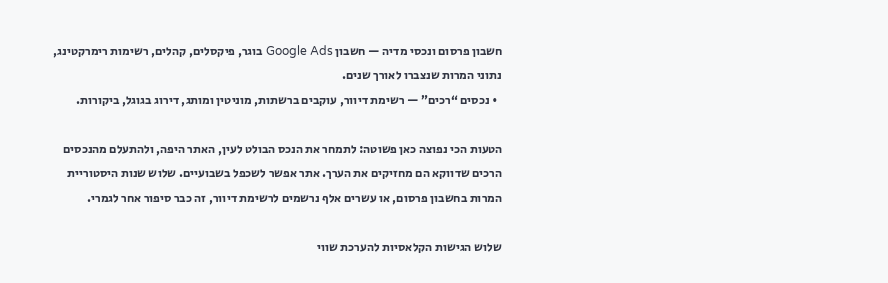חשבון פרסום ונכסי מדיה — חשבון Google Ads בוגר, פיקסלים, קהלים, רשימות רימרקטינג, נתוני המרות שנצברו לאורך שנים.
  • נכסים “רכים” — רשימת דיוור, עוקבים ברשתות, מוניטין ומותג, דירוג בגוגל, ביקורות.

הטעות הכי נפוצה כאן פשוטה: לתמחר את הנכס הבולט לעין, האתר היפה, ולהתעלם מהנכסים הרכים שדווקא הם מחזיקים את הערך. אתר אפשר לשכפל בשבועיים. שלוש שנות היסטוריית המרות בחשבון פרסום, או עשרים אלף נרשמים לרשימת דיוור, זה כבר סיפור אחר לגמרי.

שלוש הגישות הקלאסיות להערכת שווי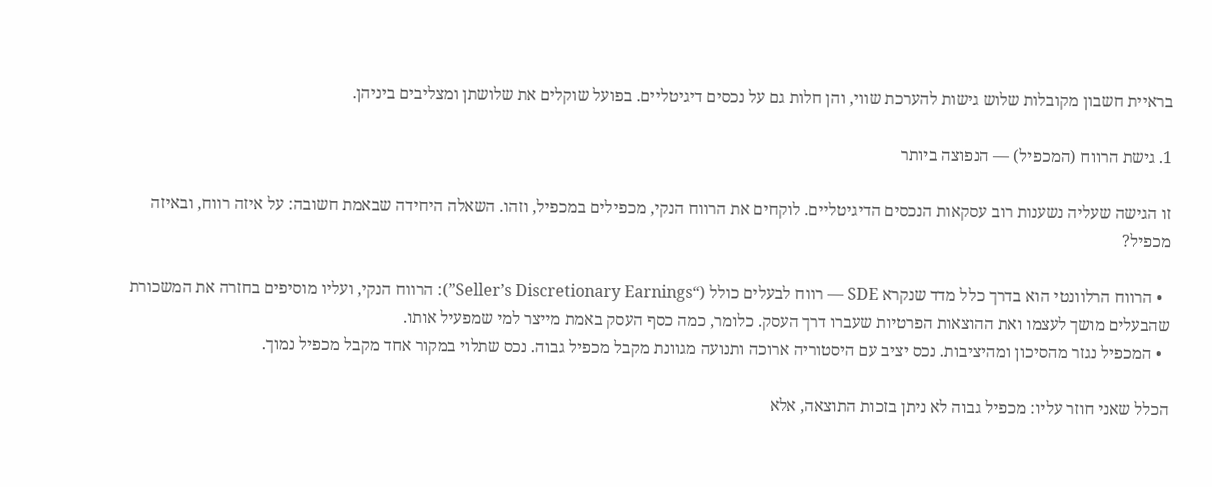בראיית חשבון מקובלות שלוש גישות להערכת שווי, והן חלות גם על נכסים דיגיטליים. בפועל שוקלים את שלושתן ומצליבים ביניהן.

1. גישת הרווח (המכפיל) — הנפוצה ביותר

זו הגישה שעליה נשענות רוב עסקאות הנכסים הדיגיטליים. לוקחים את הרווח הנקי, מכפילים במכפיל, וזהו. השאלה היחידה שבאמת חשובה: על איזה רווח, ובאיזה מכפיל?

  • הרווח הרלוונטי הוא בדרך כלל מדד שנקרא SDE — רווח לבעלים כולל (“Seller’s Discretionary Earnings”): הרווח הנקי, ועליו מוסיפים בחזרה את המשכורת שהבעלים מושך לעצמו ואת ההוצאות הפרטיות שעברו דרך העסק. כלומר, כמה כסף העסק באמת מייצר למי שמפעיל אותו.
  • המכפיל נגזר מהסיכון ומהיציבות. נכס יציב עם היסטוריה ארוכה ותנועה מגוונת מקבל מכפיל גבוה. נכס שתלוי במקור אחד מקבל מכפיל נמוך.

הכלל שאני חוזר עליו: מכפיל גבוה לא ניתן בזכות התוצאה, אלא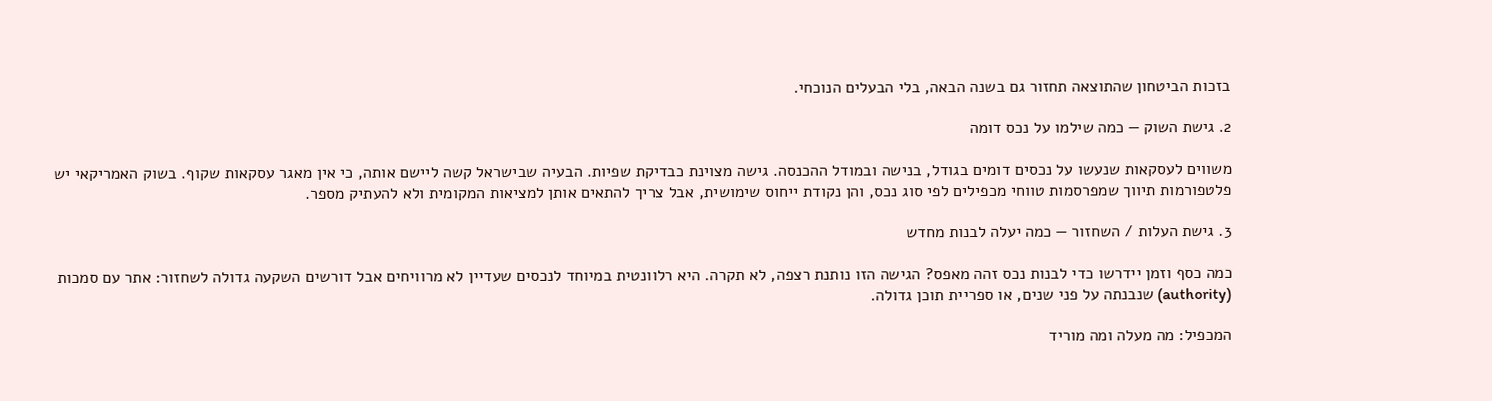בזכות הביטחון שהתוצאה תחזור גם בשנה הבאה, בלי הבעלים הנוכחי.

2. גישת השוק — כמה שילמו על נכס דומה

משווים לעסקאות שנעשו על נכסים דומים בגודל, בנישה ובמודל ההכנסה. גישה מצוינת כבדיקת שפיות. הבעיה שבישראל קשה ליישם אותה, כי אין מאגר עסקאות שקוף. בשוק האמריקאי יש פלטפורמות תיווך שמפרסמות טווחי מכפילים לפי סוג נכס, והן נקודת ייחוס שימושית, אבל צריך להתאים אותן למציאות המקומית ולא להעתיק מספר.

3. גישת העלות / השחזור — כמה יעלה לבנות מחדש

כמה כסף וזמן יידרשו כדי לבנות נכס זהה מאפס? הגישה הזו נותנת רצפה, לא תקרה. היא רלוונטית במיוחד לנכסים שעדיין לא מרוויחים אבל דורשים השקעה גדולה לשחזור: אתר עם סמכות (authority) שנבנתה על פני שנים, או ספריית תוכן גדולה.

המכפיל: מה מעלה ומה מוריד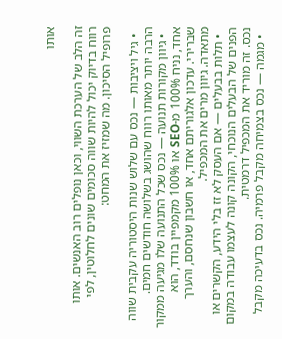אותו

זה הלב של הערכת השווי, וכאן נופלים רוב האנשים. אותו רווח בדיוק יכול להיות שווה סכומים שונים לחלוטין, לפי פרופיל הסיכון. מה שמזיז את המחט:

  • גיל ויציבות — נכס עם שלוש שנות היסטוריה עקבית שווה הרבה יותר מאותו רווח שהושג בשלושה חודשים חמים.
  • גיוון מקורות תנועה — נכס שכל התנועה שלו מגיעה ממקור אחד, נניח 100% מ-SEO או 100% מקמפיין בודד, הוא שברירי. עדכון אלגוריתם אחד, או חשבון שנחסם, והערך מתאדה. גיוון מרים את המכפיל.
  • תלות בבעלים — אם העסק לא זז בלי הידע, הקשרים או הפנים של הבעלים הנוכחי, הקונה קונה לעצמו עבודה במקום נכס. זה מוריד את המכפיל דרמטית.
  • מגמה — נכס בצמיחה מקבל פרמיה. נכס בדעיכה מקבל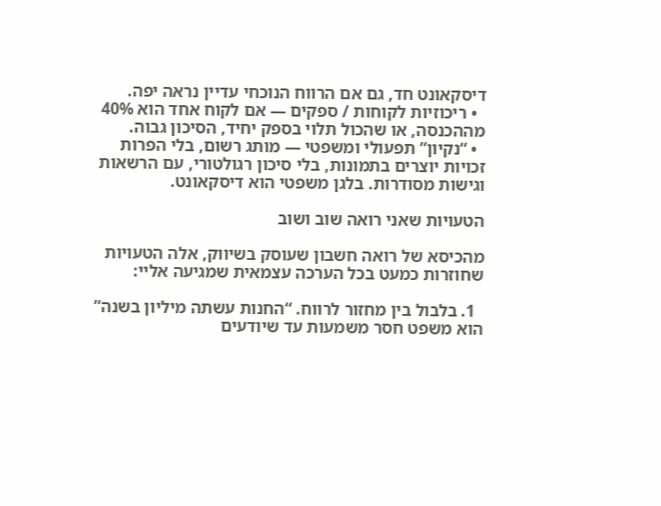דיסקאונט חד, גם אם הרווח הנוכחי עדיין נראה יפה.
  • ריכוזיות לקוחות / ספקים — אם לקוח אחד הוא 40% מההכנסה, או שהכול תלוי בספק יחיד, הסיכון גבוה.
  • “נקיון” תפעולי ומשפטי — מותג רשום, בלי הפרות זכויות יוצרים בתמונות, בלי סיכון רגולטורי, עם הרשאות וגישות מסודרות. בלגן משפטי הוא דיסקאונט.

הטעויות שאני רואה שוב ושוב

מהכיסא של רואה חשבון שעוסק בשיווק, אלה הטעויות שחוזרות כמעט בכל הערכה עצמאית שמגיעה אליי:

  1. בלבול בין מחזור לרווח. “החנות עשתה מיליון בשנה” הוא משפט חסר משמעות עד שיודעים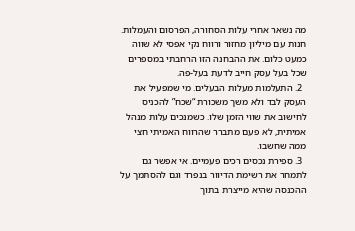מה נשאר אחרי עלות הסחורה, הפרסום והעמלות. חנות עם מיליון מחזור ורווח נקי אפסי לא שווה כמעט כלום. את ההבחנה הזו הרחבתי במספרים שכל בעל עסק חייב לדעת בעל-פה.
  2. התעלמות מעלות הבעלים. מי שמפעיל את העסק לבד ולא משך משכורת “שכח” להכניס לחישוב את שווי הזמן שלו. כשמנכים עלות מנהל אמיתית, לא פעם מתברר שהרווח האמיתי חצי ממה שחשבו.
  3. ספירת נכסים רכים פעמיים. אי אפשר גם לתמחר את רשימת הדיוור בנפרד וגם להסתמך על ההכנסה שהיא מייצרת בתוך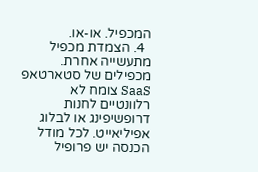המכפיל. או-או.
  4. הצמדת מכפיל מתעשייה אחרת. מכפילים של סטארטאפ SaaS צומח לא רלוונטיים לחנות דרופשיפינג או לבלוג אפיליאייט. לכל מודל הכנסה יש פרופיל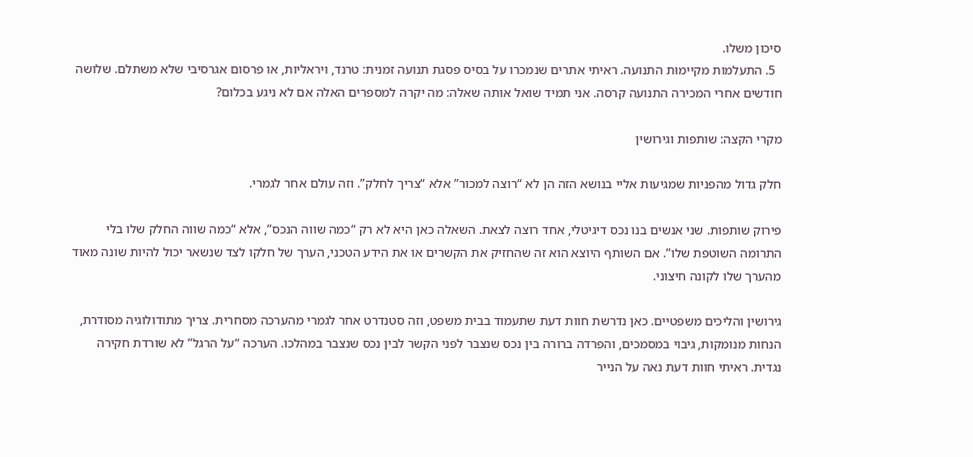סיכון משלו.
  5. התעלמות מקיימוּת התנועה. ראיתי אתרים שנמכרו על בסיס פסגת תנועה זמנית: טרנד, ויראליות, או פרסום אגרסיבי שלא משתלם. שלושה חודשים אחרי המכירה התנועה קרסה. אני תמיד שואל אותה שאלה: מה יקרה למספרים האלה אם לא ניגע בכלום?

מקרי הקצה: שותפות וגירושין

חלק גדול מהפניות שמגיעות אליי בנושא הזה הן לא “רוצה למכור” אלא “צריך לחלק”. וזה עולם אחר לגמרי.

פירוק שותפות. שני אנשים בנו נכס דיגיטלי, אחד רוצה לצאת. השאלה כאן היא לא רק “כמה שווה הנכס”, אלא “כמה שווה החלק שלו בלי התרומה השוטפת שלו”. אם השותף היוצא הוא זה שהחזיק את הקשרים או את הידע הטכני, הערך של חלקו לצד שנשאר יכול להיות שונה מאוד מהערך שלו לקונה חיצוני.

גירושין והליכים משפטיים. כאן נדרשת חוות דעת שתעמוד בבית משפט, וזה סטנדרט אחר לגמרי מהערכה מסחרית. צריך מתודולוגיה מסודרת, הנחות מנומקות, גיבוי במסמכים, והפרדה ברורה בין נכס שנצבר לפני הקשר לבין נכס שנצבר במהלכו. הערכה “על הרגל” לא שורדת חקירה נגדית. ראיתי חוות דעת נאה על הנייר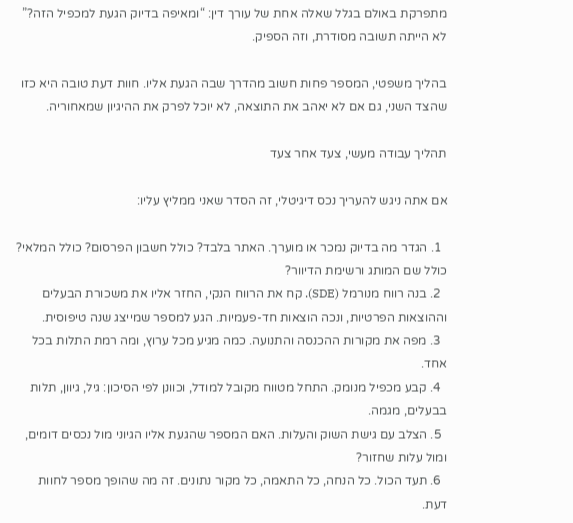מתפרקת באולם בגלל שאלה אחת של עורך דין: “ומאיפה בדיוק הגעת למכפיל הזה?” לא הייתה תשובה מסודרת, וזה הספיק.

בהליך משפטי, המספר פחות חשוב מהדרך שבה הגעת אליו. חוות דעת טובה היא כזו שהצד השני, גם אם לא יאהב את התוצאה, לא יוכל לפרק את ההיגיון שמאחוריה.

תהליך עבודה מעשי, צעד אחר צעד

אם אתה ניגש להעריך נכס דיגיטלי, זה הסדר שאני ממליץ עליו:

  1. הגדר מה בדיוק נמכר או מוערך. האתר בלבד? כולל חשבון הפרסום? כולל המלאי? כולל שם המותג ורשימת הדיוור?
  2. בנה רווח מנורמל (SDE). קח את הרווח הנקי, החזר אליו את משכורת הבעלים וההוצאות הפרטיות, ונכה הוצאות חד-פעמיות. הגע למספר שמייצג שנה טיפוסית.
  3. מפה את מקורות ההכנסה והתנועה. כמה מגיע מכל ערוץ, ומה רמת התלות בכל אחד.
  4. קבע מכפיל מנומק. התחל מטווח מקובל למודל, וכוונן לפי הסיכון: גיל, גיוון, תלות בבעלים, מגמה.
  5. הצלב עם גישת השוק והעלות. האם המספר שהגעת אליו הגיוני מול נכסים דומים, ומול עלות שחזור?
  6. תעד הכול. כל הנחה, כל התאמה, כל מקור נתונים. זה מה שהופך מספר לחוות דעת.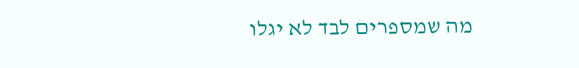מה שמספרים לבד לא יגלו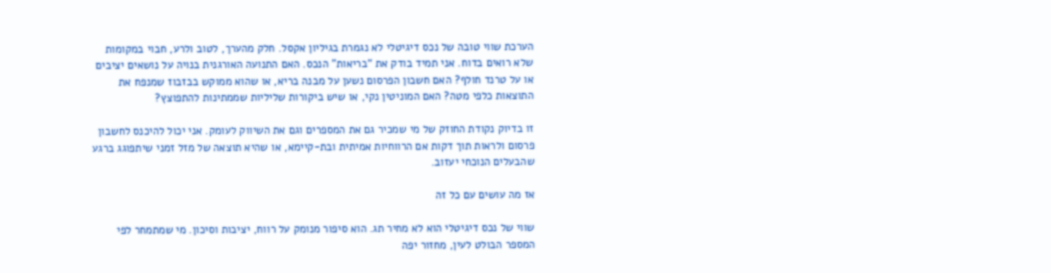הערכת שווי טובה של נכס דיגיטלי לא נגמרת בגיליון אקסל. חלק מהערך, לטוב ולרע, חבוי במקומות שלא רואים בדוח. אני תמיד בודק את “בריאות” הנכס. האם התנועה האורגנית בנויה על נושאים יציבים או על טרנד חולף? האם חשבון הפרסום נשען על מבנה בריא, או שהוא ממוקש בבזבוז שמנפח את התוצאות כלפי מטה? האם המוניטין נקי, או שיש ביקורות שליליות שממתינות להתפוצץ?

זו בדיוק נקודת החוזק של מי שמכיר גם את המספרים וגם את השיווק לעומק. אני יכול להיכנס לחשבון פרסום ולראות תוך דקות אם הרווחיות אמיתית ובת-קיימא, או שהיא תוצאה של מזל זמני שיתפוגג ברגע שהבעלים הנוכחי יעזוב.

אז מה עושים עם כל זה

שווי של נכס דיגיטלי הוא לא מחיר תג. הוא סיפור מנומק על רווח, יציבות וסיכון. מי שמתמחר לפי המספר הבולט לעין, מחזור יפה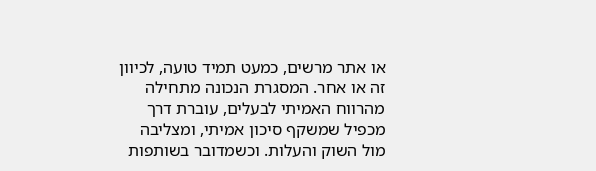או אתר מרשים, כמעט תמיד טועה, לכיוון זה או אחר. המסגרת הנכונה מתחילה מהרווח האמיתי לבעלים, עוברת דרך מכפיל שמשקף סיכון אמיתי, ומצליבה מול השוק והעלות. וכשמדובר בשותפות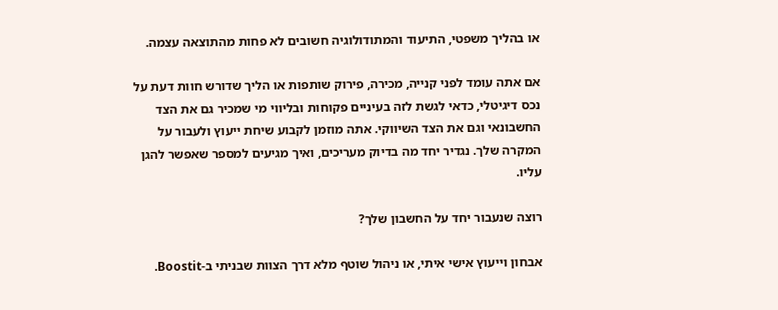או בהליך משפטי, התיעוד והמתודולוגיה חשובים לא פחות מהתוצאה עצמה.

אם אתה עומד לפני קנייה, מכירה, פירוק שותפות או הליך שדורש חוות דעת על נכס דיגיטלי, כדאי לגשת לזה בעיניים פקוחות ובליווי מי שמכיר גם את הצד החשבונאי וגם את הצד השיווקי. אתה מוזמן לקבוע שיחת ייעוץ ולעבור על המקרה שלך. נגדיר יחד מה בדיוק מעריכים, ואיך מגיעים למספר שאפשר להגן עליו.

רוצה שנעבור יחד על החשבון שלך?

אבחון וייעוץ אישי איתי, או ניהול שוטף מלא דרך הצוות שבניתי ב-Boostit.